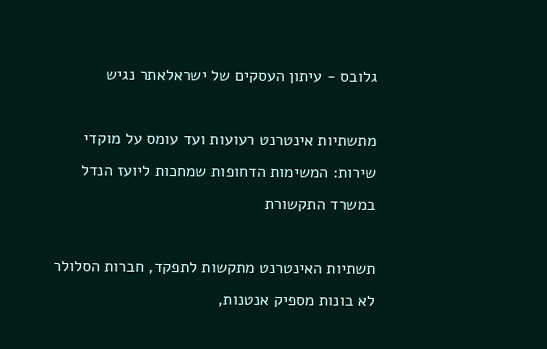גלובס - עיתון העסקים של ישראלאתר נגיש

מתשתיות אינטרנט רעועות ועד עומס על מוקדי שירות: המשימות הדחופות שמחכות ליועז הנדל במשרד התקשורת

תשתיות האינטרנט מתקשות לתפקד, חברות הסלולר לא בונות מספיק אנטנות,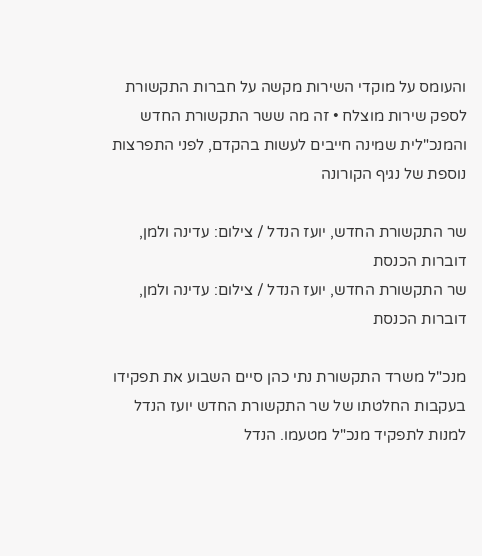והעומס על מוקדי השירות מקשה על חברות התקשורת לספק שירות מוצלח • זה מה ששר התקשורת החדש והמנכ"לית שמינה חייבים לעשות בהקדם, לפני התפרצות נוספת של נגיף הקורונה

שר התקשורת החדש, יועז הנדל / צילום: עדינה ולמן, דוברות הכנסת
שר התקשורת החדש, יועז הנדל / צילום: עדינה ולמן, דוברות הכנסת

מנכ"ל משרד התקשורת נתי כהן סיים השבוע את תפקידו בעקבות החלטתו של שר התקשורת החדש יועז הנדל למנות לתפקיד מנכ"ל מטעמו. הנדל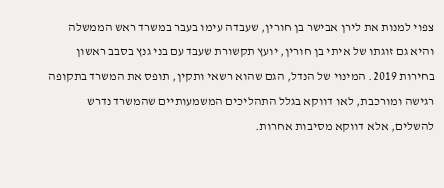צפוי למנות את לירן אבישר בן חורין, שעבדה עימו בעבר במשרד ראש הממשלה והיא גם זוגתו של איתי בן חורין, יועץ תקשורת שעבד עם בני גנץ בסבב ראשון בחירות 2019. המינוי של הנדל, הגם שהוא רשאי ותקין, תופס את המשרד בתקופה רגישה ומורכבת, לאו דווקא בגלל התהליכים המשמעותיים שהמשרד נדרש להשלים, אלא דווקא מסיבות אחרות.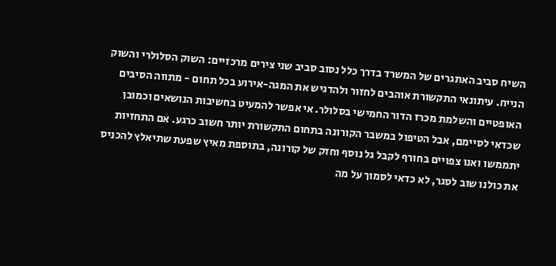השיח סביב האתגרים של המשרד בדרך כלל נסוב סביב שני צירים מרכזיים: השוק הסלולרי והשוק הנייח. עיתונאי התקשורת אוהבים לחזור ולהדגיש את המגה-אירוע בכל תחום - מתווה הסיבים האופטיים והשלמת מכרז הדור החמישי בסלולר. אי אפשר להמעיט בחשיבות הנושאים וכמובן שכדאי לסיימם, אבל הטיפול במשבר הקורונה בתחום התקשורת יותר חשוב כרגע. אם התחזיות יתממשו ואנו צפויים בחורף לקבל גל נוסף וחזק של קורונה, בתוספת מאיץ שפעת שתיאלץ להכניס את כולנו שוב לסגר, לא כדאי לסמוך על מה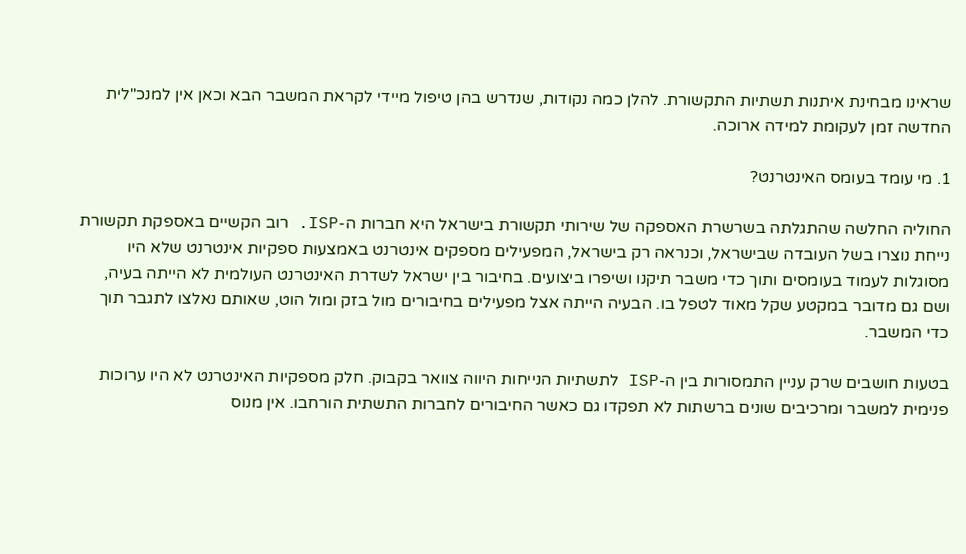שראינו מבחינת איתנות תשתיות התקשורת. להלן כמה נקודות, שנדרש בהן טיפול מיידי לקראת המשבר הבא וכאן אין למנכ"לית החדשה זמן לעקומת למידה ארוכה.

1. מי עומד בעומס האינטרנט?

החוליה החלשה שהתגלתה בשרשרת האספקה של שירותי תקשורת בישראל היא חברות ה-ISP. רוב הקשיים באספקת תקשורת נייחת נוצרו בשל העובדה שבישראל, וכנראה רק בישראל, המפעילים מספקים אינטרנט באמצעות ספקיות אינטרנט שלא היו מסוגלות לעמוד בעומסים ותוך כדי משבר תיקנו ושיפרו ביצועים. בחיבור בין ישראל לשדרת האינטרנט העולמית לא הייתה בעיה, ושם גם מדובר במקטע שקל מאוד לטפל בו. הבעיה הייתה אצל מפעילים בחיבורים מול בזק ומול הוט, שאותם נאלצו לתגבר תוך כדי המשבר.

בטעות חושבים שרק עניין התמסורות בין ה-ISP לתשתיות הנייחות היווה צוואר בקבוק. חלק מספקיות האינטרנט לא היו ערוכות פנימית למשבר ומרכיבים שונים ברשתות לא תפקדו גם כאשר החיבורים לחברות התשתית הורחבו. אין מנוס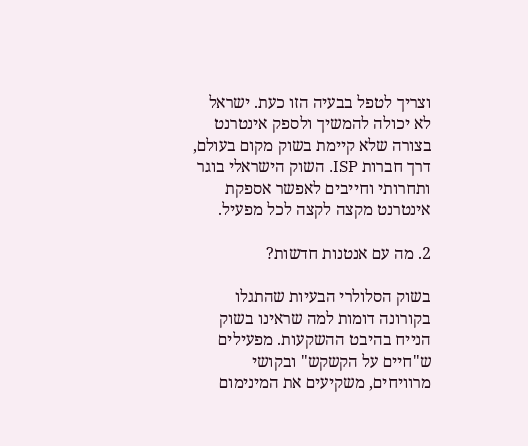וצריך לטפל בבעיה הזו כעת. ישראל לא יכולה להמשיך ולספק אינטרנט בצורה שלא קיימת בשוק מקום בעולם, דרך חברות ISP. השוק הישראלי בוגר ותחרותי וחייבים לאפשר אספקת אינטרנט מקצה לקצה לכל מפעיל.

2. מה עם אנטנות חדשות?

בשוק הסלולרי הבעיות שהתגלו בקורונה דומות למה שראינו בשוק הנייח בהיבט ההשקעות. מפעילים ש"חיים על הקשקש" ובקושי מרוויחים, משקיעים את המינימום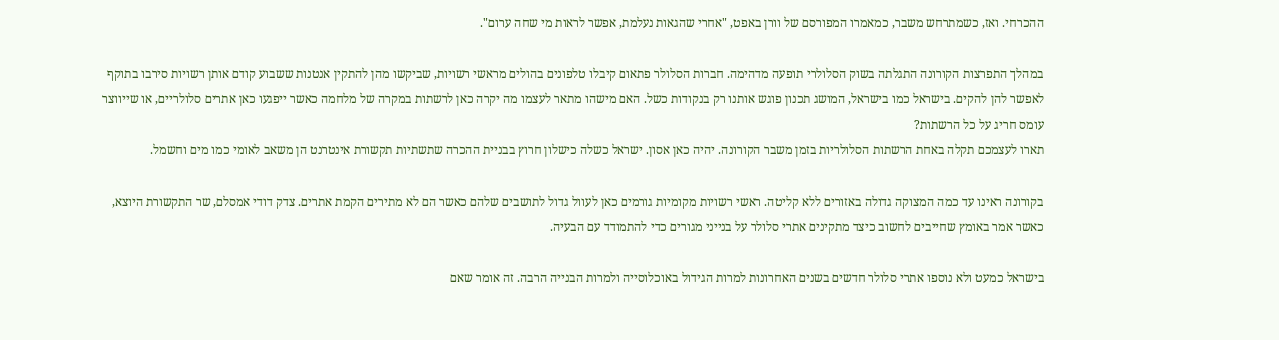ההכרחי. ואז, כשמתרחש משבר, כמאמרו המפורסם של וורן באפט, "אחרי שהגאות נעלמת, אפשר לראות מי שחה ערום".

במהלך התפרצות הקורונה התגלתה בשוק הסלולרי תופעה מדהימה. חברות הסלולר פתאום קיבלו טלפונים בהולים מראשי רשויות, שביקשו מהן להתקין אנטנות ששבוע קודם אותן רשויות סירבו בתוקף לאפשר להן להקים. בישראל כמו בישראל, המושג תכנון פוגש אותנו רק בנקודות כשל. האם מישהו מתאר לעצמו מה יקרה כאן לרשתות במקרה של מלחמה כאשר ייפגעו כאן אתרים סלולריים, או שייווצר עומס חריג על כל הרשתות?
תארו לעצמכם תקלה באחת הרשתות הסלולריות בזמן משבר הקורונה. יהיה כאן אסון. ישראל כשלה כישלון חרוץ בבניית ההכרה שתשתיות תקשורת אינטרנט הן משאב לאומי כמו מים וחשמל.

בקורונה ראינו עד כמה המצוקה גדולה באזורים ללא קליטה. ראשי רשויות מקומיות גורמים כאן לעוול גדול לתושבים שלהם כאשר הם לא מתירים הקמת אתרים. צדק דודי אמסלם, שר התקשורת היוצא, כאשר אמר באומץ שחייבים לחשוב כיצד מתקינים אתרי סלולר על בנייני מגורים כדי להתמודד עם הבעיה.

בישראל כמעט ולא נוספו אתרי סלולר חדשים בשנים האחרונות למרות הגידול באוכלוסייה ולמרות הבנייה הרבה. זה אומר שאם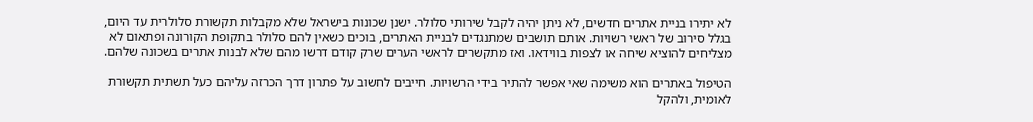לא יתירו בניית אתרים חדשים, לא ניתן יהיה לקבל שירותי סלולר. ישנן שכונות בישראל שלא מקבלות תקשורת סלולרית עד היום, בגלל סירוב של ראשי רשויות. אותם תושבים שמתנגדים לבניית האתרים, בוכים כשאין להם סלולר בתקופת הקורונה ופתאום לא מצליחים להוציא שיחה או לצפות בווידאו. ואז מתקשרים לראשי הערים שרק קודם דרשו מהם שלא לבנות אתרים בשכונה שלהם.

הטיפול באתרים הוא משימה שאי אפשר להתיר בידי הרשויות. חייבים לחשוב על פתרון דרך הכרזה עליהם כעל תשתית תקשורת לאומית, ולהקל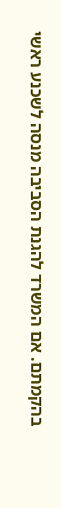בהקמתם. אם המשרד להגנת הסביבה מנסה לשכנע ראשי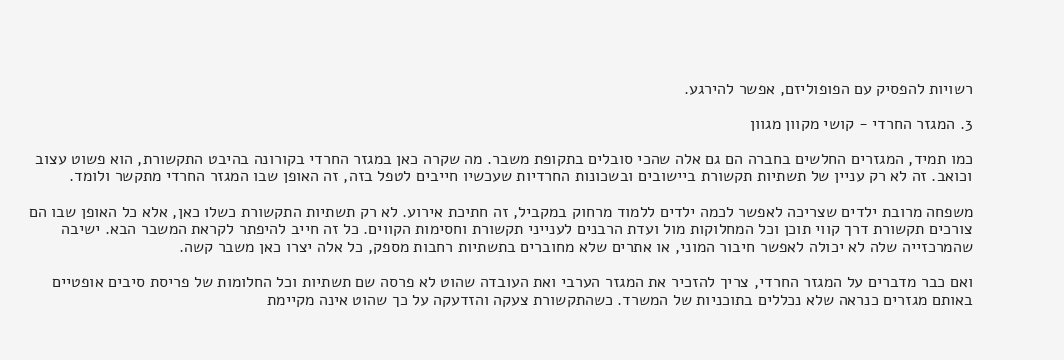רשויות להפסיק עם הפופוליזם, אפשר להירגע.

3. המגזר החרדי - קושי מקוון מגוון

כמו תמיד, המגזרים החלשים בחברה הם גם אלה שהכי סובלים בתקופת משבר. מה שקרה כאן במגזר החרדי בקורונה בהיבט התקשורת, הוא פשוט עצוב וכואב. זה לא רק עניין של תשתיות תקשורת ביישובים ובשכונות החרדיות שעכשיו חייבים לטפל בזה, זה האופן שבו המגזר החרדי מתקשר ולומד.

משפחה מרובת ילדים שצריכה לאפשר לכמה ילדים ללמוד מרחוק במקביל, זה חתיכת אירוע. לא רק תשתיות התקשורת כשלו כאן, אלא כל האופן שבו הם צורכים תקשורת דרך קווי תוכן וכל המחלוקות מול ועדת הרבנים לענייני תקשורת וחסימות הקווים. כל זה חייב להיפתר לקראת המשבר הבא. ישיבה שהמרכזייה שלה לא יכולה לאפשר חיבור המוני, או אתרים שלא מחוברים בתשתיות רחבות מספק, כל אלה יצרו כאן משבר קשה.

ואם כבר מדברים על המגזר החרדי, צריך להזכיר את המגזר הערבי ואת העובדה שהוט לא פרסה שם תשתיות וכל החלומות של פריסת סיבים אופטיים באותם מגזרים כנראה שלא נכללים בתוכניות של המשרד. כשהתקשורת צעקה והזדעקה על כך שהוט אינה מקיימת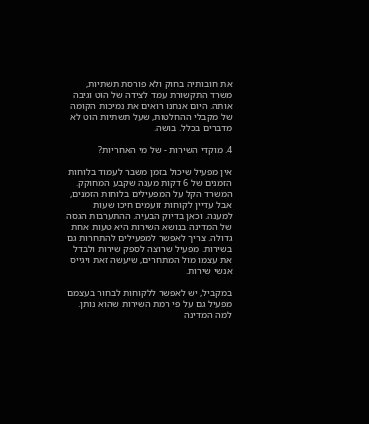את חובותיה בחוק ולא פורסת תשתיות, משרד התקשורת עמד לצידה של הוט וגיבה אותה. היום אנחנו רואים את נמיכות הקומה של מקבלי ההחלטות, שעל תשתיות הוט לא מדברים בכלל. בושה.

4. מוקדי השירות - של מי האחריות?

אין מפעיל שיכול בזמן משבר לעמוד בלוחות הזמנים של 6 דקות מענה שקבע המחוקק. המשרד הקל על המפעילים בלוחות הזמנים, אבל עדיין לקוחות זועמים חיכו שעות למענה. וכאן בדיוק הבעיה. ההתערבות הגסה של המדינה בנושא השירות היא טעות אחת גדולה. צריך לאפשר למפעילים להתחרות גם בשירות. מפעיל שרוצה לספק שירות ולבדל את עצמו מול המתחרים, שיעשה זאת ויגייס אנשי שירות.

במקביל, יש לאפשר ללקוחות לבחור בעצמם מפעיל גם על פי רמת השירות שהוא נותן. למה המדינה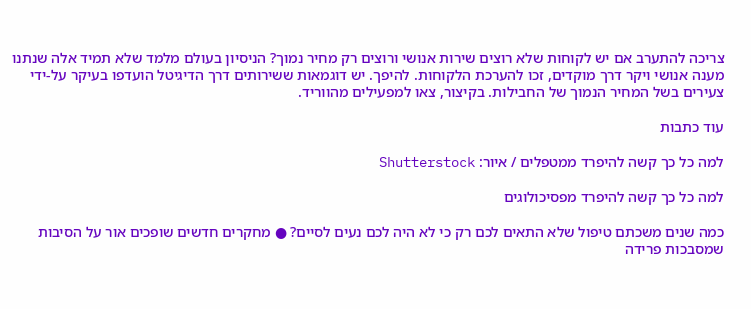צריכה להתערב אם יש לקוחות שלא רוצים שירות אנושי ורוצים רק מחיר נמוך? הניסיון בעולם מלמד שלא תמיד אלה שנתנו מענה אנושי ויקר דרך מוקדים, זכו להערכת הלקוחות. להיפך. יש דוגמאות ששירותים דרך הדיגיטל הועדפו בעיקר על-ידי צעירים בשל המחיר הנמוך של החבילות. בקיצור, צאו למפעילים מהווריד.

עוד כתבות

למה כל כך קשה להיפרד ממטפלים / איור: Shutterstock

למה כל כך קשה להיפרד מפסיכולוגים

כמה שנים משכתם טיפול שלא התאים לכם רק כי לא היה לכם נעים לסיים? ● מחקרים חדשים שופכים אור על הסיבות שמסבכות פרידה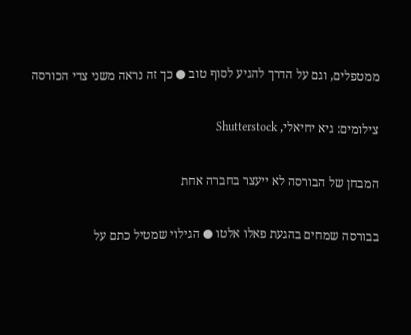ממטפלים, וגם על הדרך להגיע לסוף טוב ● כך זה נראה משני צדי הכורסה

צילומים: גיא יחיאלי, Shutterstock

המבחן של הבורסה לא ייעצר בחברה אחת

בבורסה שמחים בהגעת פאלו אלטו ● הגילוי שמטיל כתם על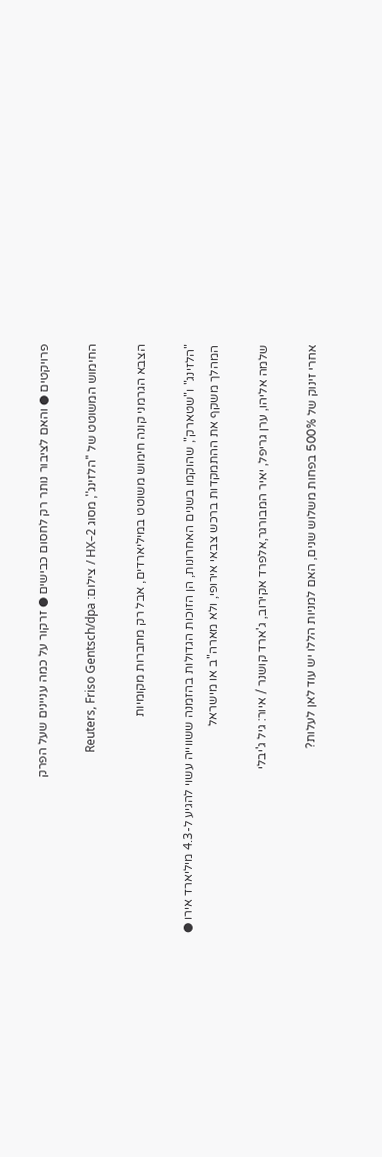פרויקטים ● והאם לציבור נותר רק לחסום כבישים ● זרקור על כמה עניינים שעל הפרק

החימוש המשוטט של ''הלזינג'', מסוג HX–2 / צילום: Reuters, Friso Gentsch/dpa

הצבא הגרמני קונה חימוש משוטט במיליארדים, אבל רק מחברות מקומיות

"הלזינג" ו"שטארק", שהוקמו בשנים האחרונות, הן הזוכות הגדולות בהזמנה ששווייה עשוי להגיע ל-4.3 מיליארד אירו ● המהלך משקף את ההתמקדות ברכש צבאי אירופי, ולא מארה"ב או מישראל

שלמה אליהו, ערן גריפל, יאיר המבורגר,אלפרד אקירוב, ג'ארד קושנר / איור: גיל ג'יבלי

אחרי זינוק של 500% בפחות משלוש שנים, האם למניות הללו יש עוד לאן לעלות?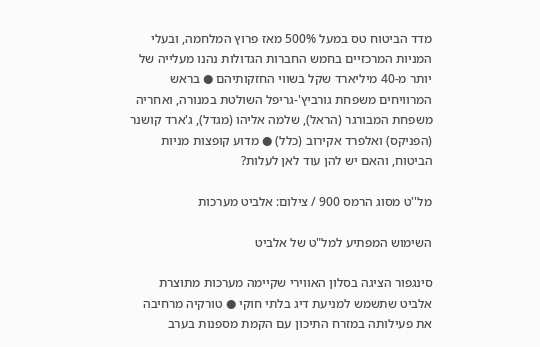מדד הביטוח טס במעל 500% מאז פרוץ המלחמה, ובעלי המניות המרכזיים בחמש החברות הגדולות נהנו מעלייה של יותר מ-40 מיליארד שקל בשווי החזקותיהם ● בראש המרוויחים משפחת גורביץ'-גריפל השולטת במנורה, ואחריה משפחת המבורגר (הראל), שלמה אליהו (מגדל), ג'ארד קושנר (הפניקס) ואלפרד אקירוב (כלל) ● מדוע קופצות מניות הביטוח, והאם יש להן עוד לאן לעלות?

מל''ט מסוג הרמס 900 / צילום: אלביט מערכות

השימוש המפתיע למל"ט של אלביט

סינגפור הציגה בסלון האווירי שקיימה מערכות מתוצרת אלביט שתשמש למניעת דיג בלתי חוקי ● טורקיה מרחיבה את פעילותה במזרח התיכון עם הקמת מספנות בערב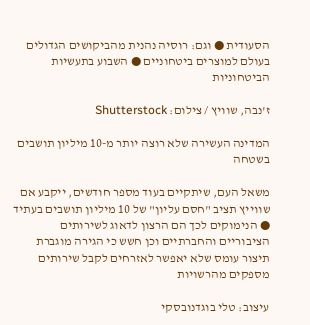הסעודית ● וגם: רוסיה נהנית מהביקושים הגדולים בעולם למוצרים ביטחוניים ● השבוע בתעשיות הביטחוניות

ז'נבה, שוויץ / צילום: Shutterstock

המדינה העשירה שלא רוצה יותר מ-10 מיליון תושבים בשטחה

משאל העם, שיתקיים בעוד מספר חודשים, ייקבע אם שווייץ תציב "חסם עליון" של 10 מיליון תושבים בעתיד ● הנימוקים לכך הם הרצון לדאוג לשירותים הציבוריים והחברתיים וכן חשש כי הגירה מוגברת תיצור עומס שלא יאפשר לאזרחים לקבל שירותים מספקים מהרשויות

עיצוב: טלי בוגדנובסקי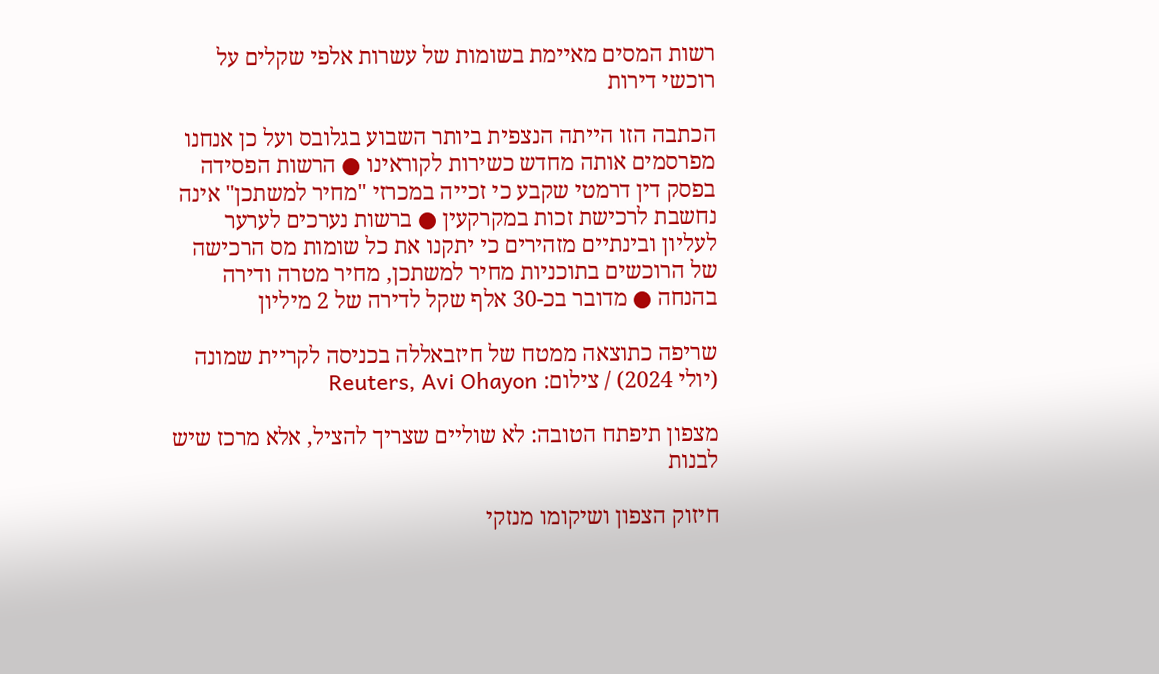רשות המסים מאיימת בשומות של עשרות אלפי שקלים על רוכשי דירות

הכתבה הזו הייתה הנצפית ביותר השבוע בגלובס ועל כן אנחנו מפרסמים אותה מחדש כשירות לקוראינו ● הרשות הפסידה בפסק דין דרמטי שקבע כי זכייה במכרזי "מחיר למשתכן" אינה נחשבת לרכישת זכות במקרקעין ● ברשות נערכים לערער לעליון ובינתיים מזהירים כי יתקנו את כל שומות מס הרכישה של הרוכשים בתוכניות מחיר למשתכן, מחיר מטרה ודירה בהנחה ● מדובר בכ-30 אלף שקל לדירה של 2 מיליון

שריפה כתוצאה ממטח של חיזבאללה בכניסה לקריית שמונה (יולי 2024) / צילום: Reuters, Avi Ohayon

מצפון תיפתח הטובה: לא שוליים שצריך להציל, אלא מרכז שיש לבנות

חיזוק הצפון ושיקומו מנזקי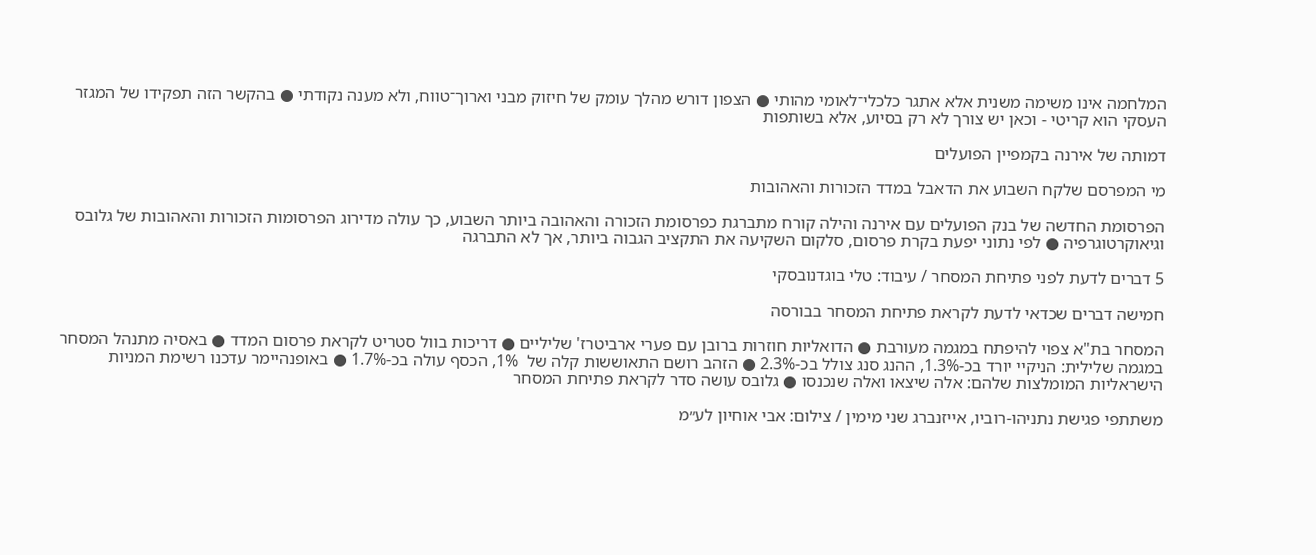המלחמה אינו משימה משנית אלא אתגר כלכלי־לאומי מהותי ● הצפון דורש מהלך עומק של חיזוק מבני וארוך־טווח, ולא מענה נקודתי ● בהקשר הזה תפקידו של המגזר העסקי הוא קריטי - וכאן יש צורך לא רק בסיוע, אלא בשותפות

דמותה של אירנה בקמפיין הפועלים

מי המפרסם שלקח השבוע את הדאבל במדד הזכורות והאהובות

הפרסומת החדשה של בנק הפועלים עם אירנה והילה קורח מתברגת כפרסומת הזכורה והאהובה ביותר השבוע, כך עולה מדירוג הפרסומות הזכורות והאהובות של גלובס וגיאוקרטוגרפיה ● לפי נתוני יפעת בקרת פרסום, סלקום השקיעה את התקציב הגבוה ביותר, אך לא התברגה

5 דברים לדעת לפני פתיחת המסחר / עיבוד: טלי בוגדנובסקי

חמישה דברים שכדאי לדעת לקראת פתיחת המסחר בבורסה

המסחר בת"א צפוי להיפתח במגמה מעורבת ● הדואליות חוזרות ברובן עם פערי ארביטרז' שליליים ● דריכות בוול סטריט לקראת פרסום המדד ● באסיה מתנהל המסחר במגמה שלילית: הניקיי יורד בכ-1.3%, ההנג סנג צולל בכ-2.3% ● הזהב רושם התאוששות קלה של  1%, הכסף עולה בכ-1.7% ● באופנהיימר עדכנו רשימת המניות הישראליות המומלצות שלהם: אלה שיצאו ואלה שנכנסו ● גלובס עושה סדר לקראת פתיחת המסחר

משתתפי פגישת נתניהו-רוביו, אייזנברג שני מימין / צילום: אבי אוחיון לע״מ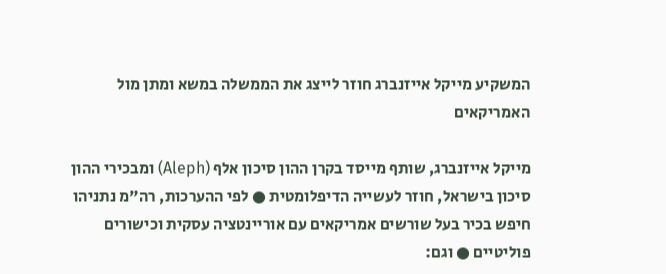המשקיע מייקל אייזנברג חוזר לייצג את הממשלה במשא ומתן מול האמריקאים

מייקל אייזנברג, שותף מייסד בקרן ההון סיכון אלף (Aleph) ומבכירי ההון סיכון בישראל, חוזר לעשייה הדיפלומטית ● לפי ההערכות, רה"מ נתניהו חיפש בכיר בעל שורשים אמריקאים עם אוריינטציה עסקית וכישורים פוליטיים ● וגם: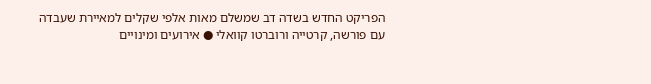הפריקט החדש בשדה דב שמשלם מאות אלפי שקלים למאיירת שעבדה עם פורשה, קרטייה ורוברטו קוואלי ● אירועים ומינויים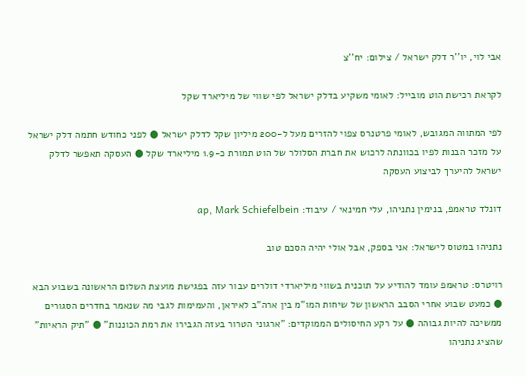אבי לוי, יו''ר דלק ישראל / צילום: יח''צ

לקראת רכישת הוט מובייל: לאומי משקיע בדלק ישראל לפי שווי של מיליארד שקל

לפי המתווה המגובש, לאומי פרטנרס צפוי להזרים מעל ל-200 מיליון שקל לדלק ישראל ● לפני כחודש חתמה דלק ישראל על מזכר הבנות לפיו בכוונתה לרכוש את חברת הסלולר של הוט תמורת כ-1.9 מיליארד שקל ● העסקה תאפשר לדלק ישראל להיערך לביצוע העסקה

דונלד טראמפ, בנימין נתניהו, עלי חמינאי / עיבוד: ap, Mark Schiefelbein

נתניהו במטוס לישראל: אני בספק, אבל אולי יהיה הסכם טוב

רויטרס: טראמפ עומד להודיע על תוכנית בשווי מיליארדי דולרים עבור עזה בפגישת מועצת השלום הראשונה בשבוע הבא ● כמעט שבוע אחרי הסבב הראשון של שיחות המו"מ בין ארה"ב לאיראן, והעמימות לגבי מה שנאמר בחדרים הסגורים ממשיכה להיות גבוהה ● על רקע החיסולים הממוקדים: "ארגוני הטרור בעזה הגבירו את רמת הכוננות" ● "תיק הראיות" שהציג נתניהו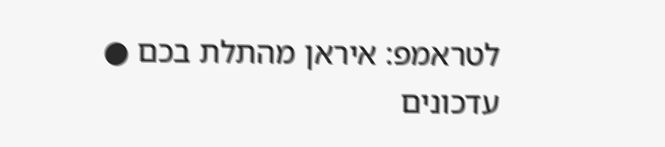לטראמפ: איראן מהתלת בכם ● עדכונים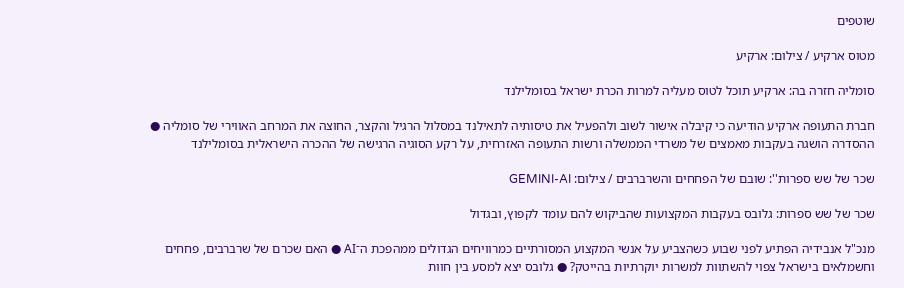שוטפים

מטוס ארקיע / צילום: ארקיע

סומליה חזרה בה: ארקיע תוכל לטוס מעליה למרות הכרת ישראל בסומלילנד

חברת התעופה ארקיע הודיעה כי קיבלה אישור לשוב ולהפעיל את טיסותיה לתאילנד במסלול הרגיל והקצר, החוצה את המרחב האווירי של סומליה ● ההסדרה הושגה בעקבות מאמצים של משרדי הממשלה ורשות התעופה האזרחית, על רקע הסוגיה הרגישה של ההכרה הישראלית בסומלילנד

שכר של שש ספרות'': שובם של הפחחים והשרברבים / צילום: GEMINI-AI

שכר של שש ספרות: גלובס בעקבות המקצועות שהביקוש להם עומד לקפוץ, ובגדול

מנכ"ל אנבידיה הפתיע לפני שבוע כשהצביע על אנשי המקצוע המסורתיים כמרוויחים הגדולים ממהפכת ה־AI ● האם שכרם של שרברבים, פחחים וחשמלאים בישראל צפוי להשתוות למשרות יוקרתיות בהייטק? ● גלובס יצא למסע בין חוות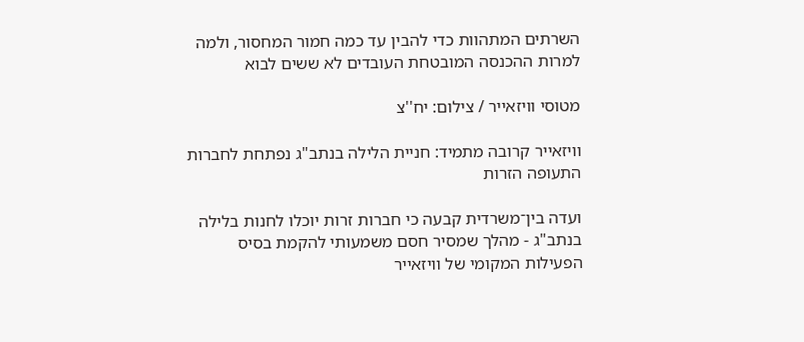השרתים המתהוות כדי להבין עד כמה חמור המחסור, ולמה למרות ההכנסה המובטחת העובדים לא ששים לבוא

מטוסי וויזאייר / צילום: יח''צ

וויזאייר קרובה מתמיד: חניית הלילה בנתב"ג נפתחת לחברות התעופה הזרות

ועדה בין־משרדית קבעה כי חברות זרות יוכלו לחנות בלילה בנתב"ג - מהלך שמסיר חסם משמעותי להקמת בסיס הפעילות המקומי של וויזאייר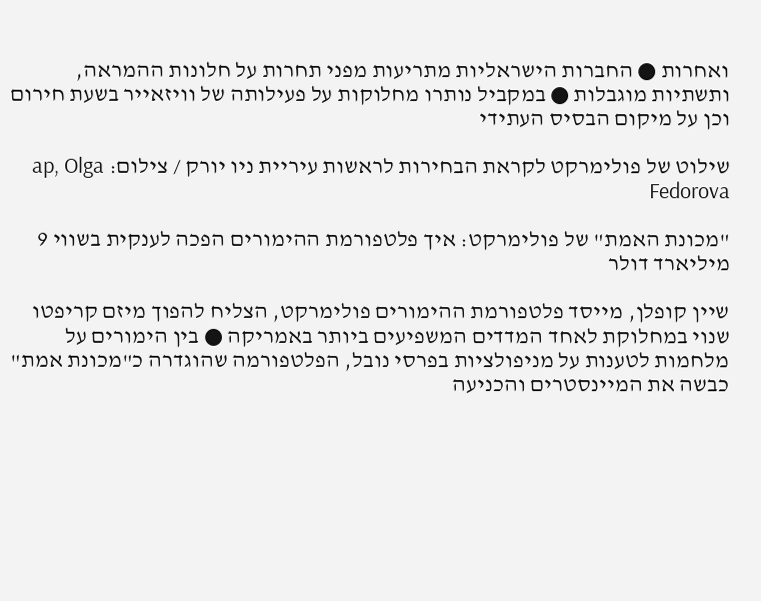ואחרות ● החברות הישראליות מתריעות מפני תחרות על חלונות ההמראה, ותשתיות מוגבלות ● במקביל נותרו מחלוקות על פעילותה של וויזאייר בשעת חירום וכן על מיקום הבסיס העתידי

שילוט של פולימרקט לקראת הבחירות לראשות עיריית ניו יורק / צילום: ap, Olga Fedorova

"מכונת האמת" של פולימרקט: איך פלטפורמת ההימורים הפכה לענקית בשווי 9 מיליארד דולר

שיין קופלן, מייסד פלטפורמת ההימורים פולימרקט, הצליח להפוך מיזם קריפטו שנוי במחלוקת לאחד המדדים המשפיעים ביותר באמריקה ● בין הימורים על מלחמות לטענות על מניפולציות בפרסי נובל, הפלטפורמה שהוגדרה כ"מכונת אמת" כבשה את המיינסטרים והכניעה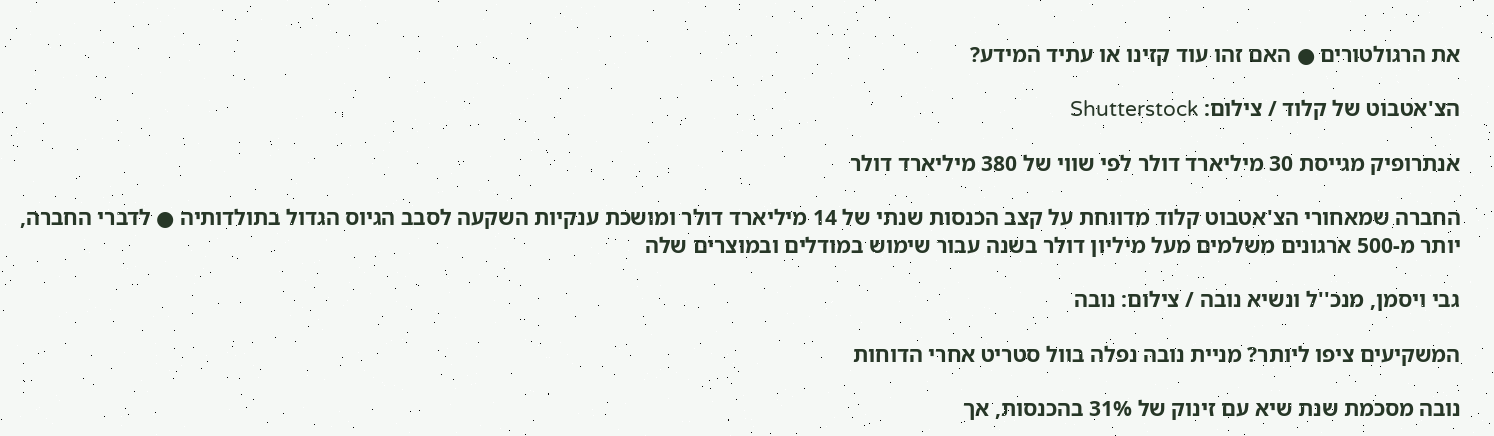את הרגולטורים ● האם זהו עוד קזינו או עתיד המידע?

הצ'אטבוט של קלוד / צילום: Shutterstock

אנתרופיק מגייסת 30 מיליארד דולר לפי שווי של 380 מיליארד דולר

החברה שמאחורי הצ'אטבוט קלוד מדווחת על קצב הכנסות שנתי של 14 מיליארד דולר ומושכת ענקיות השקעה לסבב הגיוס הגדול בתולדותיה ● לדברי החברה, יותר מ-500 ארגונים משלמים מעל מיליון דולר בשנה עבור שימוש במודלים ובמוצרים שלה

גבי ויסמן, מנכ''ל ונשיא נובה / צילום: נובה

המשקיעים ציפו ליותר? מניית נובה נפלה בוול סטריט אחרי הדוחות

נובה מסכמת שנת שיא עם זינוק של 31% בהכנסות, אך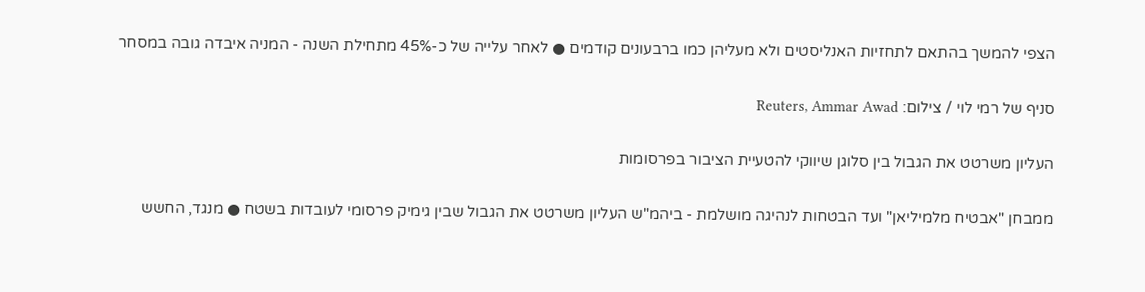הצפי להמשך בהתאם לתחזיות האנליסטים ולא מעליהן כמו ברבעונים קודמים ● לאחר עלייה של כ-45% מתחילת השנה - המניה איבדה גובה במסחר

סניף של רמי לוי / צילום: Reuters, Ammar Awad

העליון משרטט את הגבול בין סלוגן שיווקי להטעיית הציבור בפרסומות

ממבחן "אבטיח מלמיליאן" ועד הבטחות לנהיגה מושלמת - ביהמ"ש העליון משרטט את הגבול שבין גימיק פרסומי לעובדות בשטח ● מנגד, החשש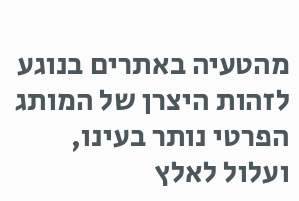מהטעיה באתרים בנוגע לזהות היצרן של המותג הפרטי נותר בעינו, ועלול לאלץ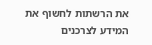את הרשתות לחשוף את המידע לצרכנים